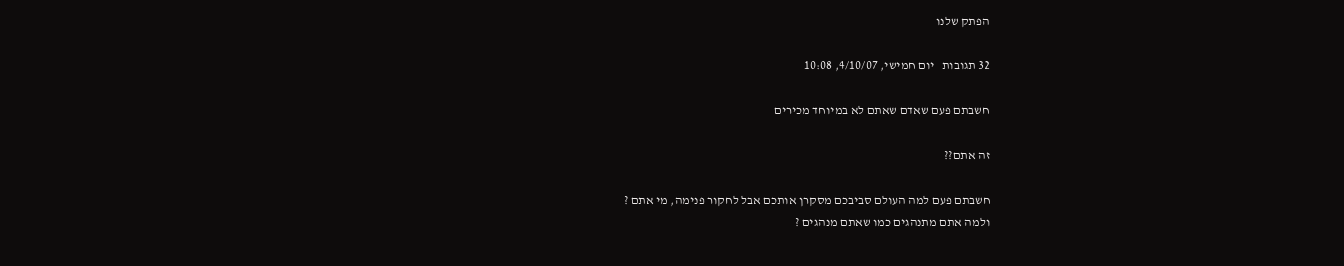הפתק שלנו

32 תגובות   יום חמישי, 4/10/07, 10:08

חשבתם פעם שאדם שאתם לא במיוחד מכירים

זה אתם??

חשבתם פעם למה העולם סביבכם מסקרן אותכם אבל לחקור פנימה, מי אתם ?
ולמה אתם מתנהגים כמו שאתם מנהגים ?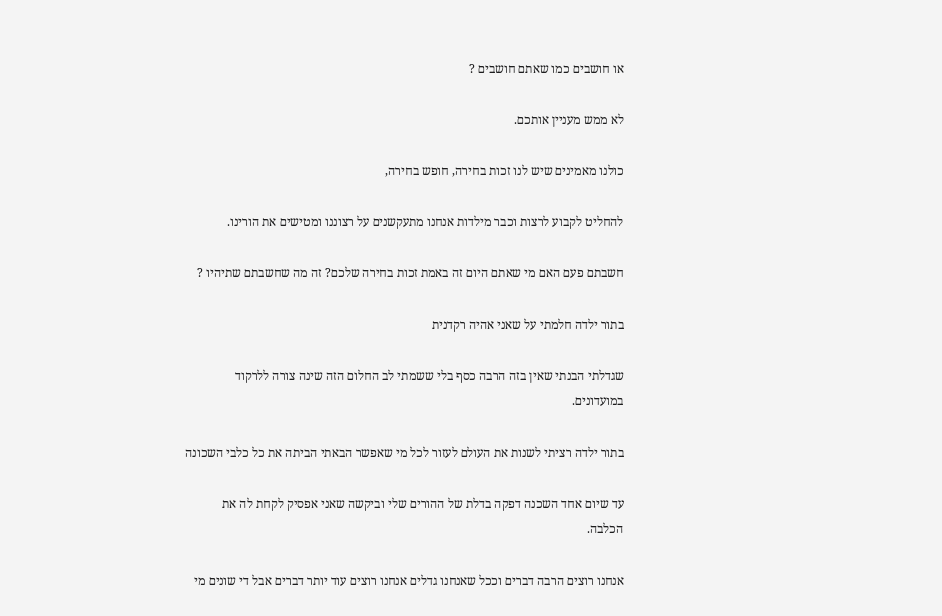או חושבים כמו שאתם חושבים ?

לא ממש מעניין אותכם.

כולנו מאמינים שיש לנו זכות בחירה, חופש בחירה,

להחליט לקבוע לרצות וכבר מילדות אנחנו מתעקשנים על רצוננו ומטישים את הורינו.

חשבתם פעם האם מי שאתם היום זה באמת זכות בחירה שלכם? זה מה שחשבתם שתיהיו ?

בתור ילדה חלמתי על שאני אהיה רקדנית

שגדלתי הבנתי שאין בזה הרבה כסף בלי ששמתי לב החלום הזה שינה צורה ללרקוד במועדונים.

בתור ילדה רציתי לשנות את העולם לעזור לכל מי שאפשר הבאתי הביתה את כל כלבי השכונה

עד שיום אחד השכנה דפקה בדלת של ההורים שלי וביקשה שאני אפסיק לקחת לה את הכלבה.

אנחנו רוצים הרבה דברים וככל שאנחנו גדלים אנחנו רוצים עוד יותר דברים אבל די שונים מי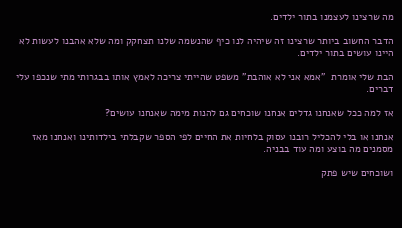מה שרצינו לעצמנו בתור ילדים.

הדבר החשוב ביותר שרצינו זה שיהיה לנו כיף שהנשמה שלנו תצחקק ומה שלא אהבנו לעשות לא היינו עושים בתור ילדים.

הבת שלי אומרת  "אמא אני לא אוהבת" משפט שהייתי צריכה לאמץ אותו בבגרותי מתי שנכפו עלי דברים.

אז למה ככל שאנחנו גדלים אנחנו שוכחים גם להנות מימה שאנחנו עושים?

אנחנו או בלי להכליל רובנו עסוק בלחיות את החיים לפי הספר שקבלתי בילדותינו ואנחנו מאז מסמנים מה בוצע ומה עוד בבניה.

ושוכחים שיש פתק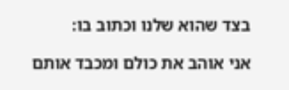בצד שהוא שלנו וכתוב בו:

אני אוהב את כולם ומכבד אותם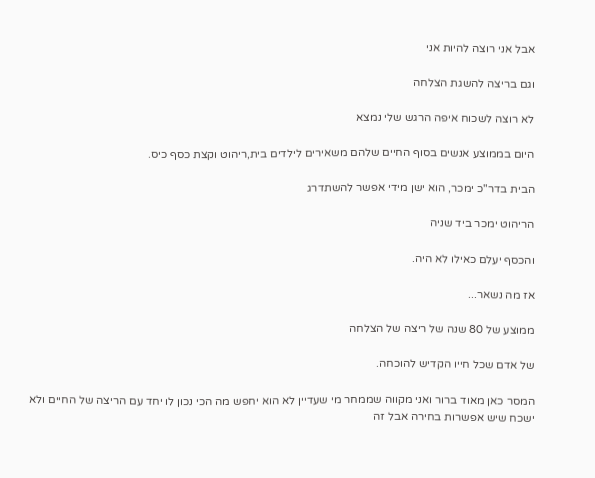אבל אני רוצה להיות אני

וגם בריצה להשגת הצלחה

לא רוצה לשכוח איפה הרגש שלי נמצא

היום בממוצע אנשים בסוף החיים שלהם משאירים לילדים בית,ריהוט וקצת כסף כיס.

הבית בדר"כ ימכר, הוא ישן מידי אפשר להשתדרג

הריהוט ימכר ביד שניה

והכסף יעלם כאילו לא היה.

אז מה נשאר...

ממוצע של 80 שנה של ריצה של הצלחה

של אדם שכל חייו הקדיש להוכחה.

המסר כאן מאוד ברור ואני מקווה שממחר מי שעדיין לא הוא יחפש מה הכי נכון לו יחד עם הריצה של החיים ולא ישכח שיש אפשרות בחירה אבל זה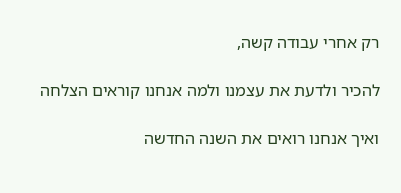רק אחרי עבודה קשה,

להכיר ולדעת את עצמנו ולמה אנחנו קוראים הצלחה

ואיך אנחנו רואים את השנה החדשה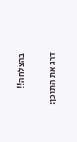בהצלחה!!

דרג את התוכן: